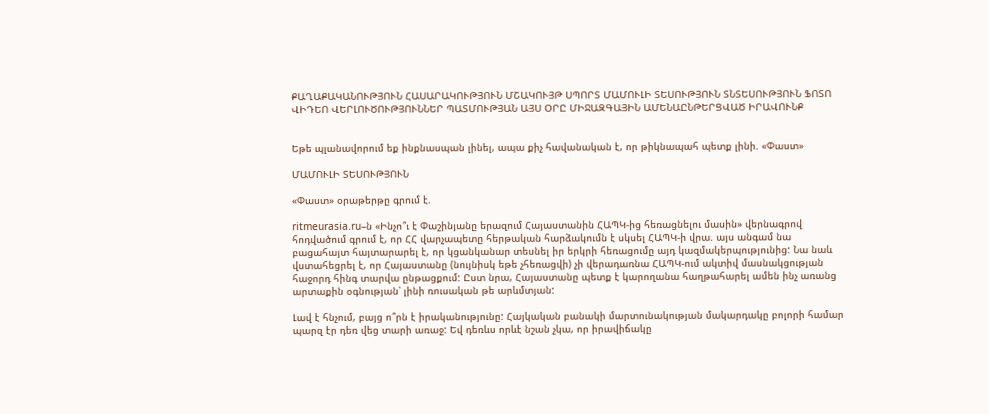ՔԱՂԱՔԱԿԱՆՈՒԹՅՈՒՆ ՀԱՍԱՐԱԿՈՒԹՅՈՒՆ ՄՇԱԿՈՒՅԹ ՍՊՈՐՏ ՄԱՄՈՒԼԻ ՏԵՍՈՒԹՅՈՒՆ ՏՆՏԵՍՈՒԹՅՈՒՆ ՖՈՏՈ ՎԻԴԵՈ ՎԵՐԼՈՒԾՈՒԹՅՈՒՆՆԵՐ ՊԱՏՄՈՒԹՅԱՆ ԱՅՍ ՕՐԸ ՄԻՋԱԶԳԱՅԻՆ ԱՄԵՆԱԸՆԹԵՐՑՎԱԾ ԻՐԱՎՈՒՆՔ


Եթե պլանավորում եք ինքնասպան լինել, ապա քիչ հավանական է, որ թիկնապահ պետք լինի. «Փաստ»

ՄԱՄՈՒԼԻ ՏԵՍՈՒԹՅՈՒՆ

«Փաստ» օրաթերթը գրում է.

ritmeurasia.ru–ն «Ինչո՞ւ է Փաշինյանը երազում Հայաստանին ՀԱՊԿ-ից հեռացնելու մասին» վերնագրով հոդվածում գրում է, որ ՀՀ վարչապետը հերթական հարձակումն է սկսել ՀԱՊԿ-ի վրա. այս անգամ նա բացահայտ հայտարարել է, որ կցանկանար տեսնել իր երկրի հեռացումը այդ կազմակերպությունից: Նա նաև վստահեցրել է, որ Հայաստանը (նույնիսկ եթե չհեռացվի) չի վերադառնա ՀԱՊԿ-ում ակտիվ մասնակցության հաջորդ հինգ տարվա ընթացքում: Ըստ նրա, Հայաստանը պետք է կարողանա հաղթահարել ամեն ինչ առանց արտաքին օգնության՝ լինի ռուսական թե արևմտյան:

Լավ է հնչում, բայց ո՞րն է իրականությունը: Հայկական բանակի մարտունակության մակարդակը բոլորի համար պարզ էր դեռ վեց տարի առաջ: Եվ դեռևս որևէ նշան չկա, որ իրավիճակը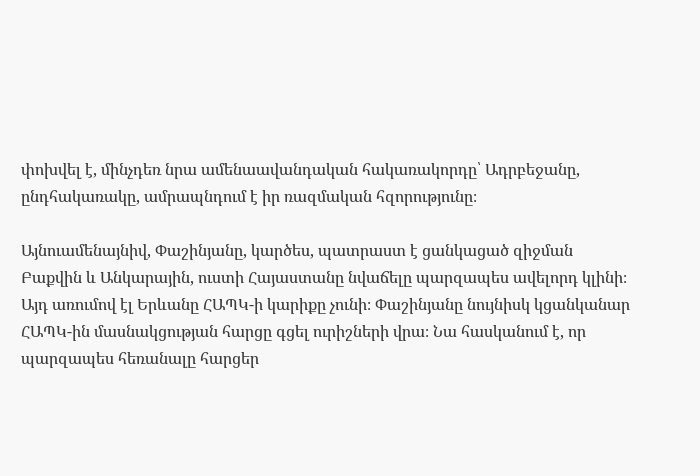փոխվել է, մինչդեռ նրա ամենաավանդական հակառակորդը՝ Ադրբեջանը, ընդհակառակը, ամրապնդում է իր ռազմական հզորությունը։

Այնուամենայնիվ, Փաշինյանը, կարծես, պատրաստ է ցանկացած զիջման Բաքվին և Անկարային, ուստի Հայաստանը նվաճելը պարզապես ավելորդ կլինի։ Այդ առումով էլ Երևանը ՀԱՊԿ-ի կարիքը չունի։ Փաշինյանը նույնիսկ կցանկանար ՀԱՊԿ-ին մասնակցության հարցը գցել ուրիշների վրա։ Նա հասկանում է, որ պարզապես հեռանալը հարցեր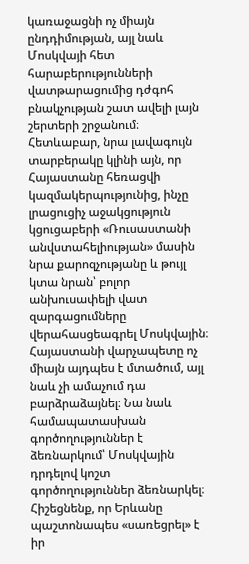կառաջացնի ոչ միայն ընդդիմության, այլ նաև Մոսկվայի հետ հարաբերությունների վատթարացումից դժգոհ բնակչության շատ ավելի լայն շերտերի շրջանում։ Հետևաբար, նրա լավագույն տարբերակը կլինի այն, որ Հայաստանը հեռացվի կազմակերպությունից, ինչը լրացուցիչ աջակցություն կցուցաբերի «Ռուսաստանի անվստահելիության» մասին նրա քարոզչությանը և թույլ կտա նրան՝ բոլոր անխուսափելի վատ զարգացումները վերահասցեագրել Մոսկվային։ Հայաստանի վարչապետը ոչ միայն այդպես է մտածում, այլ նաև չի ամաչում դա բարձրաձայնել։ Նա նաև համապատասխան գործողություններ է ձեռնարկում՝ Մոսկվային դրդելով կոշտ գործողություններ ձեռնարկել։ Հիշեցնենք, որ Երևանը պաշտոնապես «սառեցրել» է իր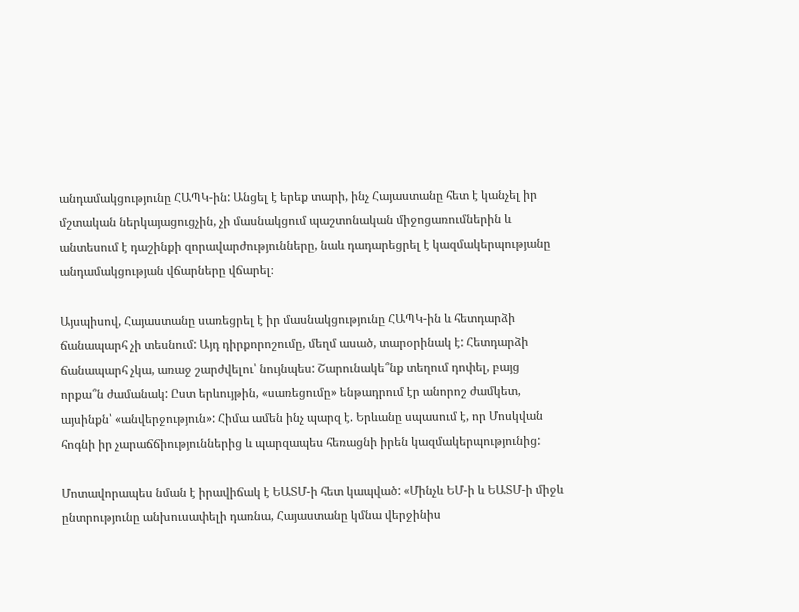անդամակցությունը ՀԱՊԿ-ին: Անցել է երեք տարի, ինչ Հայաստանը հետ է կանչել իր մշտական ներկայացուցչին, չի մասնակցում պաշտոնական միջոցառումներին և անտեսում է դաշինքի զորավարժությունները, նաև դադարեցրել է կազմակերպությանը անդամակցության վճարները վճարել։

Այսպիսով, Հայաստանը սառեցրել է իր մասնակցությունը ՀԱՊԿ-ին և հետդարձի ճանապարհ չի տեսնում: Այդ դիրքորոշումը, մեղմ ասած, տարօրինակ է: Հետդարձի ճանապարհ չկա, առաջ շարժվելու՝ նույնպես: Շարունակե՞նք տեղում դոփել, բայց որքա՞ն ժամանակ: Ըստ երևույթին, «սառեցումը» ենթադրում էր անորոշ ժամկետ, այսինքն՝ «անվերջություն»: Հիմա ամեն ինչ պարզ է. Երևանը սպասում է, որ Մոսկվան հոգնի իր չարաճճիություններից և պարզապես հեռացնի իրեն կազմակերպությունից:

Մոտավորապես նման է իրավիճակ է ԵԱՏՄ-ի հետ կապված: «Մինչև ԵՄ-ի և ԵԱՏՄ-ի միջև ընտրությունը անխուսափելի դառնա, Հայաստանը կմնա վերջինիս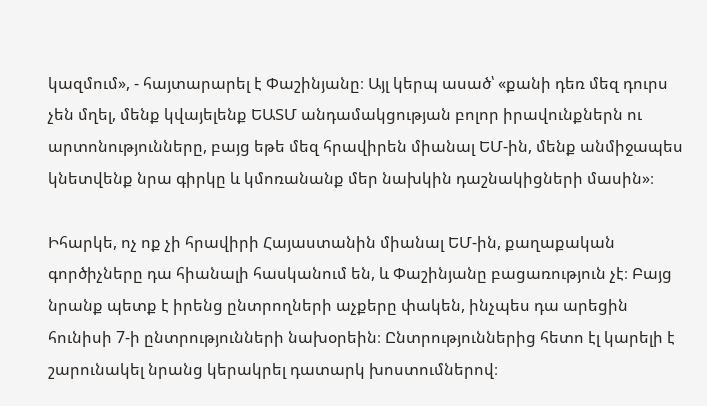կազմում», - հայտարարել է Փաշինյանը։ Այլ կերպ ասած՝ «քանի դեռ մեզ դուրս չեն մղել, մենք կվայելենք ԵԱՏՄ անդամակցության բոլոր իրավունքներն ու արտոնությունները, բայց եթե մեզ հրավիրեն միանալ ԵՄ-ին, մենք անմիջապես կնետվենք նրա գիրկը և կմոռանանք մեր նախկին դաշնակիցների մասին»։

Իհարկե, ոչ ոք չի հրավիրի Հայաստանին միանալ ԵՄ-ին, քաղաքական գործիչները դա հիանալի հասկանում են, և Փաշինյանը բացառություն չէ։ Բայց նրանք պետք է իրենց ընտրողների աչքերը փակեն, ինչպես դա արեցին հունիսի 7-ի ընտրությունների նախօրեին։ Ընտրություններից հետո էլ կարելի է շարունակել նրանց կերակրել դատարկ խոստումներով։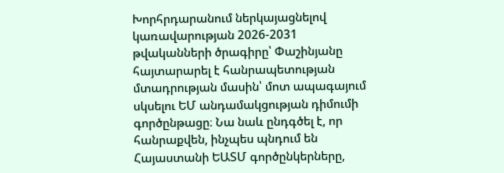Խորհրդարանում ներկայացնելով կառավարության 2026-2031 թվականների ծրագիրը՝ Փաշինյանը հայտարարել է հանրապետության մտադրության մասին՝ մոտ ապագայում սկսելու ԵՄ անդամակցության դիմումի գործընթացը։ Նա նաև ընդգծել է, որ հանրաքվեն, ինչպես պնդում են Հայաստանի ԵԱՏՄ գործընկերները,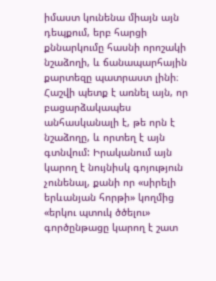իմաստ կունենա միայն այն դեպքում, երբ հարցի քննարկումը հասնի որոշակի նշաձողի, և ճանապարհային քարտեզը պատրաստ լինի։ Հաշվի պետք է առնել այն, որ բացարձակապես անհասկանալի է, թե որն է նշաձողը, և որտեղ է այն գտնվում: Իրականում այն կարող է նույնիսկ գոյություն չունենալ, քանի որ «սիրելի երևանյան հորթի» կողմից «երկու պտուկ ծծելու» գործընթացը կարող է շատ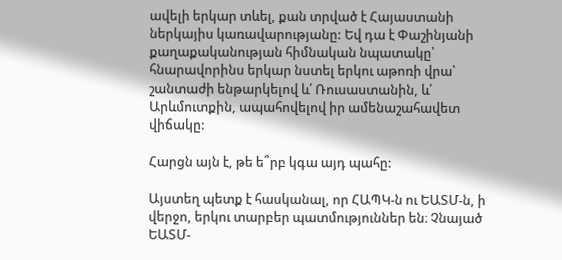ավելի երկար տևել, քան տրված է Հայաստանի ներկայիս կառավարությանը: Եվ դա է Փաշինյանի քաղաքականության հիմնական նպատակը՝ հնարավորինս երկար նստել երկու աթոռի վրա՝ շանտաժի ենթարկելով և՛ Ռուսաստանին, և՛ Արևմուտքին, ապահովելով իր ամենաշահավետ վիճակը:

Հարցն այն է, թե ե՞րբ կգա այդ պահը:

Այստեղ պետք է հասկանալ, որ ՀԱՊԿ-ն ու ԵԱՏՄ-ն, ի վերջո, երկու տարբեր պատմություններ են։ Չնայած ԵԱՏՄ-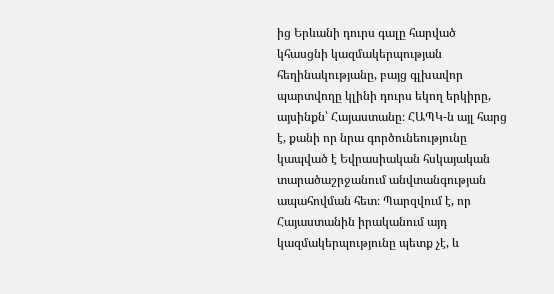ից Երևանի դուրս գալը հարված կհասցնի կազմակերպության հեղինակությանը, բայց գլխավոր պարտվողը կլինի դուրս եկող երկիրը, այսինքն՝ Հայաստանը։ ՀԱՊԿ-ն այլ հարց է, քանի որ նրա գործունեությունը կապված է Եվրասիական հսկայական տարածաշրջանում անվտանգության ապահովման հետ։ Պարզվում է, որ Հայաստանին իրականում այդ կազմակերպությունը պետք չէ, և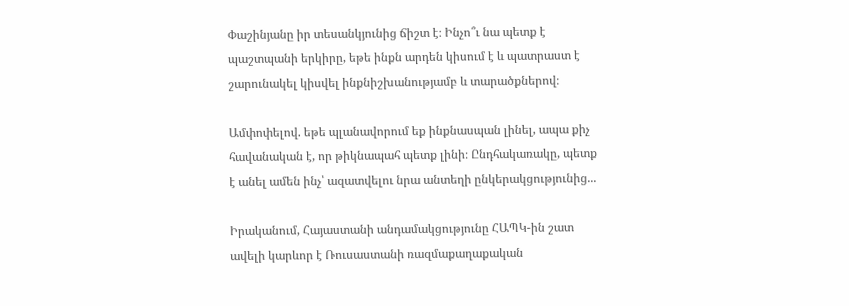Փաշինյանը իր տեսանկյունից ճիշտ է։ Ինչո՞ւ նա պետք է պաշտպանի երկիրը, եթե ինքն արդեն կիսում է և պատրաստ է շարունակել կիսվել ինքնիշխանությամբ և տարածքներով։

Ամփոփելով. եթե պլանավորում եք ինքնասպան լինել, ապա քիչ հավանական է, որ թիկնապահ պետք լինի։ Ընդհակառակը, պետք է անել ամեն ինչ՝ ազատվելու նրա անտեղի ընկերակցությունից...

Իրականում, Հայաստանի անդամակցությունը ՀԱՊԿ-ին շատ ավելի կարևոր է Ռուսաստանի ռազմաքաղաքական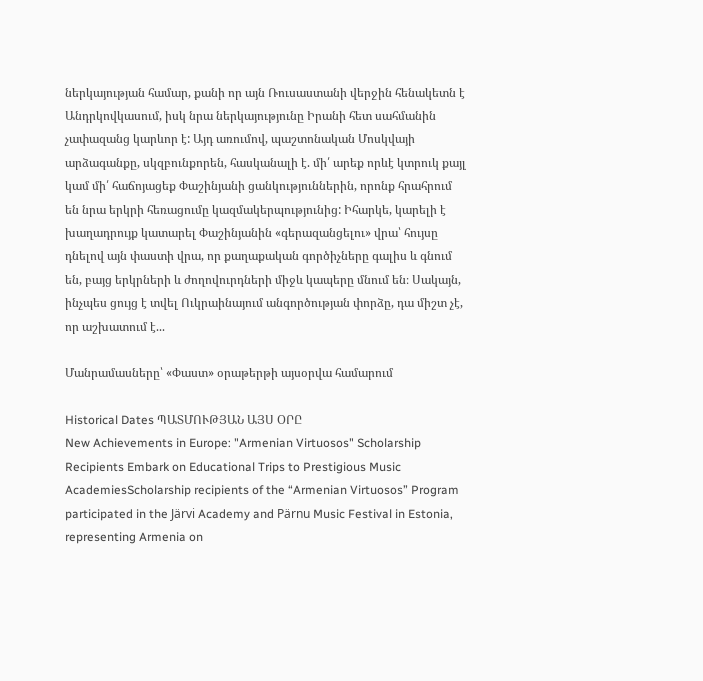ներկայության համար, քանի որ այն Ռուսաստանի վերջին հենակետն է Անդրկովկասում, իսկ նրա ներկայությունը Իրանի հետ սահմանին չափազանց կարևոր է: Այդ առումով, պաշտոնական Մոսկվայի արձագանքը, սկզբունքորեն, հասկանալի է. մի՛ արեք որևէ կտրուկ քայլ կամ մի՛ հաճոյացեք Փաշինյանի ցանկություններին, որոնք հրահրում են նրա երկրի հեռացումը կազմակերպությունից: Իհարկե, կարելի է խաղադրույք կատարել Փաշինյանին «գերազանցելու» վրա՝ հույսը դնելով այն փաստի վրա, որ քաղաքական գործիչները գալիս և գնում են, բայց երկրների և ժողովուրդների միջև կապերը մնում են։ Սակայն, ինչպես ցույց է տվել Ուկրաինայում անգործության փորձը, դա միշտ չէ, որ աշխատում է...

Մանրամասները՝ «Փաստ» օրաթերթի այսօրվա համարում

Historical Dates ՊԱՏՄՈՒԹՅԱՆ ԱՅՍ ՕՐԸ
New Achievements in Europe: "Armenian Virtuosos" Scholarship Recipients Embark on Educational Trips to Prestigious Music AcademiesScholarship recipients of the “Armenian Virtuosos” Program participated in the Järvi Academy and Pärnu Music Festival in Estonia, representing Armenia on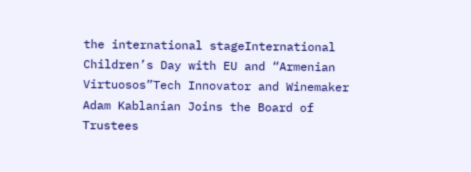the international stageInternational Children’s Day with EU and “Armenian Virtuosos”Tech Innovator and Winemaker Adam Kablanian Joins the Board of Trustees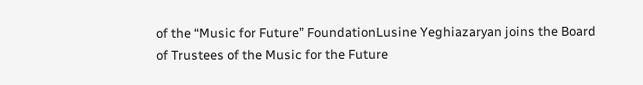of the “Music for Future” FoundationLusine Yeghiazaryan joins the Board of Trustees of the Music for the Future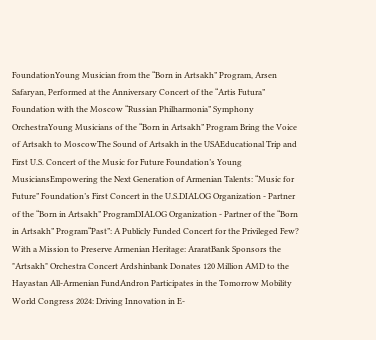FoundationYoung Musician from the “Born in Artsakh” Program, Arsen Safaryan, Performed at the Anniversary Concert of the “Artis Futura” Foundation with the Moscow “Russian Philharmonia” Symphony OrchestraYoung Musicians of the “Born in Artsakh” Program Bring the Voice of Artsakh to MoscowThe Sound of Artsakh in the USAEducational Trip and First U.S. Concert of the Music for Future Foundation’s Young MusiciansEmpowering the Next Generation of Armenian Talents: “Music for Future” Foundation’s First Concert in the U.S.DIALOG Organization - Partner of the “Born in Artsakh” ProgramDIALOG Organization - Partner of the “Born in Artsakh” Program“Past”: A Publicly Funded Concert for the Privileged Few? With a Mission to Preserve Armenian Heritage: AraratBank Sponsors the "Artsakh" Orchestra Concert Ardshinbank Donates 120 Million AMD to the Hayastan All-Armenian FundAndron Participates in the Tomorrow Mobility World Congress 2024: Driving Innovation in E-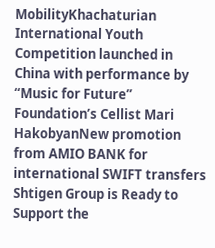MobilityKhachaturian International Youth Competition launched in China with performance by “Music for Future” Foundation’s Cellist Mari HakobyanNew promotion from AMIO BANK for international SWIFT transfers Shtigen Group is Ready to Support the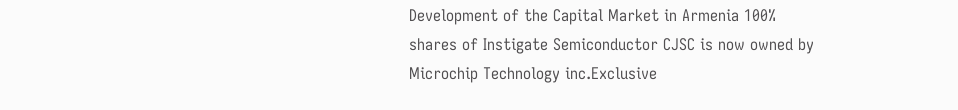Development of the Capital Market in Armenia 100% shares of Instigate Semiconductor CJSC is now owned by Microchip Technology inc.Exclusive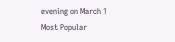evening on March 1
Most Popular